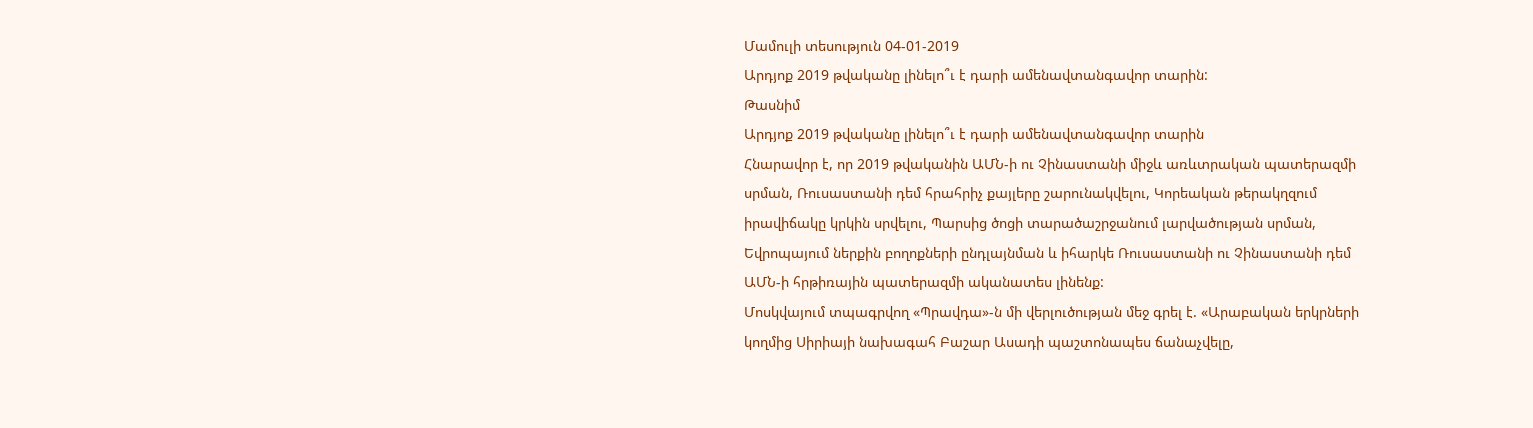Մամուլի տեսություն 04-01-2019
Արդյոք 2019 թվականը լինելո՞ւ է դարի ամենավտանգավոր տարին:
Թասնիմ
Արդյոք 2019 թվականը լինելո՞ւ է դարի ամենավտանգավոր տարին
Հնարավոր է, որ 2019 թվականին ԱՄՆ-ի ու Չինաստանի միջև առևտրական պատերազմի սրման, Ռուսաստանի դեմ հրահրիչ քայլերը շարունակվելու, Կորեական թերակղզում իրավիճակը կրկին սրվելու, Պարսից ծոցի տարածաշրջանում լարվածության սրման, Եվրոպայում ներքին բողոքների ընդլայնման և իհարկե Ռուսաստանի ու Չինաստանի դեմ ԱՄՆ-ի հրթիռային պատերազմի ականատես լինենք:
Մոսկվայում տպագրվող «Պրավդա»-ն մի վերլուծության մեջ գրել է. «Արաբական երկրների կողմից Սիրիայի նախագահ Բաշար Ասադի պաշտոնապես ճանաչվելը,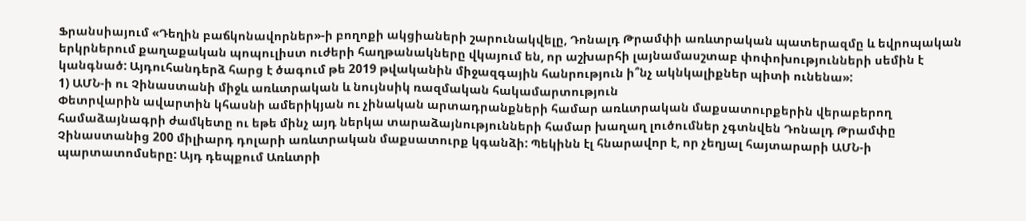Ֆրանսիայում «Դեղին բաճկոնավորներ»-ի բողոքի ակցիաների շարունակվելը, Դոնալդ Թրամփի առևտրական պատերազմը և եվրոպական երկրներում քաղաքական պոպուլիստ ուժերի հաղթանակները վկայում են, որ աշխարհի լայնամասշտաբ փոփոխությունների սեմին է կանգնած: Այդուհանդերձ հարց է ծագում թե 2019 թվականին միջազգային հանրություն ի՞նչ ակնկալիքներ պիտի ունենա»:
1) ԱՄՆ-ի ու Չինաստանի միջև առևտրական և նույնսիկ ռազմական հակամարտություն
Փետրվարին ավարտին կհասնի ամերիկյան ու չինական արտադրանքների համար առևտրական մաքսատուրքերին վերաբերող համաձայնագրի ժամկետը ու եթե մինչ այդ ներկա տարաձայնությունների համար խաղաղ լուծումներ չգտնվեն Դոնալդ Թրամփը Չինաստանից 200 միլիարդ դոլարի առևտրական մաքսատուրք կգանձի: Պեկինն էլ հնարավոր է, որ չեղյալ հայտարարի ԱՄՆ-ի պարտատոմսերը: Այդ դեպքում Առևտրի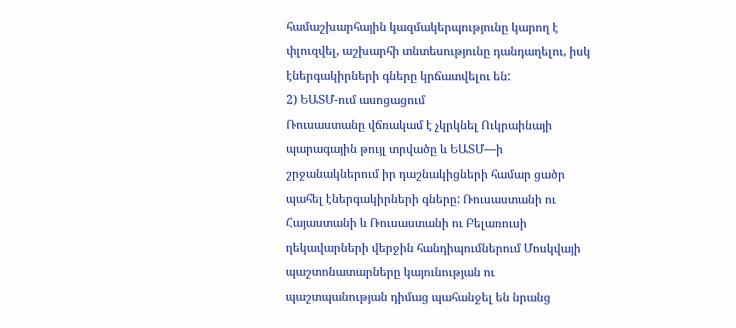համաշխարհային կազմակերպությունը կարող է փլուզվել, աշխարհի տնտեսությունը դանդաղելու, իսկ էներգակիրների գները կրճատվելու են:
2) ԵԱՏՄ-ում ասոցացում
Ռուսաստանը վճռակամ է չկրկնել Ուկրաինայի պարագային թույլ տրվածը և ԵԱՏՄ—ի շրջանակներում իր դաշնակիցների համար ցածր պահել էներգակիրների գները: Ռուսաստանի ու Հայաստանի և Ռուսաստանի ու Բելառուսի ղեկավարների վերջին հանդիպումներում Մոսկվայի պաշտոնատարները կայունության ու պաշտպանության դիմաց պահանջել են նրանց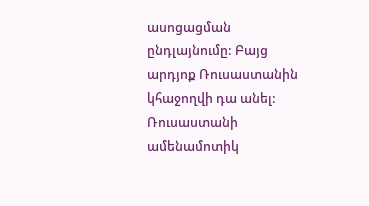ասոցացման ընդլայնումը: Բայց արդյոք Ռուսաստանին կհաջողվի դա անել: Ռուսաստանի ամենամոտիկ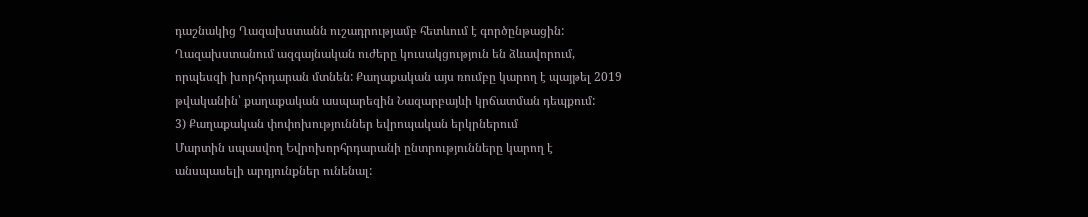դաշնակից Ղազախստանն ուշադրությամբ հետևում է գործընթացին: Ղազախստանում ազգայնական ուժերը կուսակցություն են ձևավորում, որպեսզի խորհրդարան մտնեն: Քաղաքական այս ռումբը կարող է պայթել 2019 թվականին՝ քաղաքական ասպարեզին Նազարբայևի կրճատման դեպքում:
3) Քաղաքական փոփոխություններ եվրոպական երկրներում
Մարտին սպասվող Եվրոխորհրդարանի ընտրությունները կարող է անսպասելի արդյունքներ ունենալ: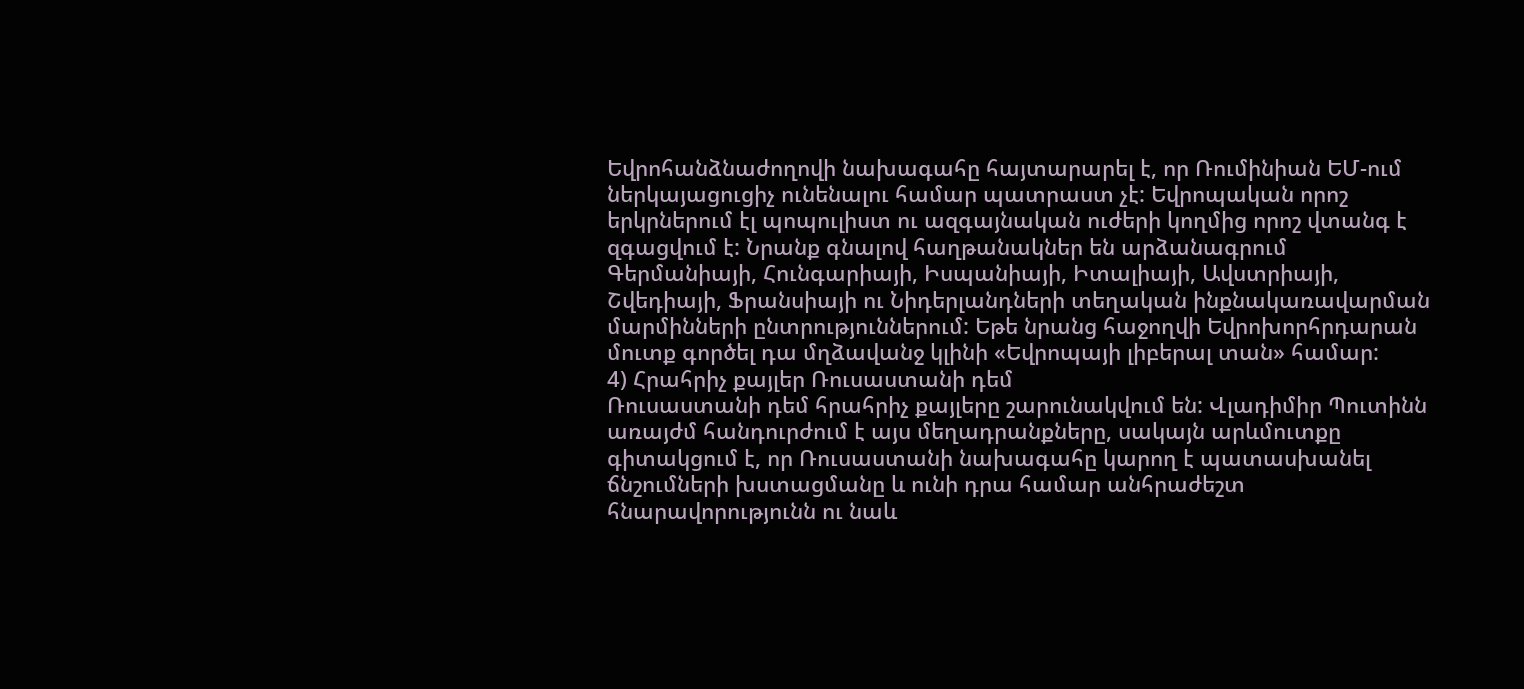Եվրոհանձնաժողովի նախագահը հայտարարել է, որ Ռումինիան ԵՄ-ում ներկայացուցիչ ունենալու համար պատրաստ չէ: Եվրոպական որոշ երկրներում էլ պոպուլիստ ու ազգայնական ուժերի կողմից որոշ վտանգ է զգացվում է: Նրանք գնալով հաղթանակներ են արձանագրում Գերմանիայի, Հունգարիայի, Իսպանիայի, Իտալիայի, Ավստրիայի, Շվեդիայի, Ֆրանսիայի ու Նիդերլանդների տեղական ինքնակառավարման մարմինների ընտրություններում: Եթե նրանց հաջողվի Եվրոխորհրդարան մուտք գործել դա մղձավանջ կլինի «Եվրոպայի լիբերալ տան» համար:
4) Հրահրիչ քայլեր Ռուսաստանի դեմ
Ռուսաստանի դեմ հրահրիչ քայլերը շարունակվում են: Վլադիմիր Պուտինն առայժմ հանդուրժում է այս մեղադրանքները, սակայն արևմուտքը գիտակցում է, որ Ռուսաստանի նախագահը կարող է պատասխանել ճնշումների խստացմանը և ունի դրա համար անհրաժեշտ հնարավորությունն ու նաև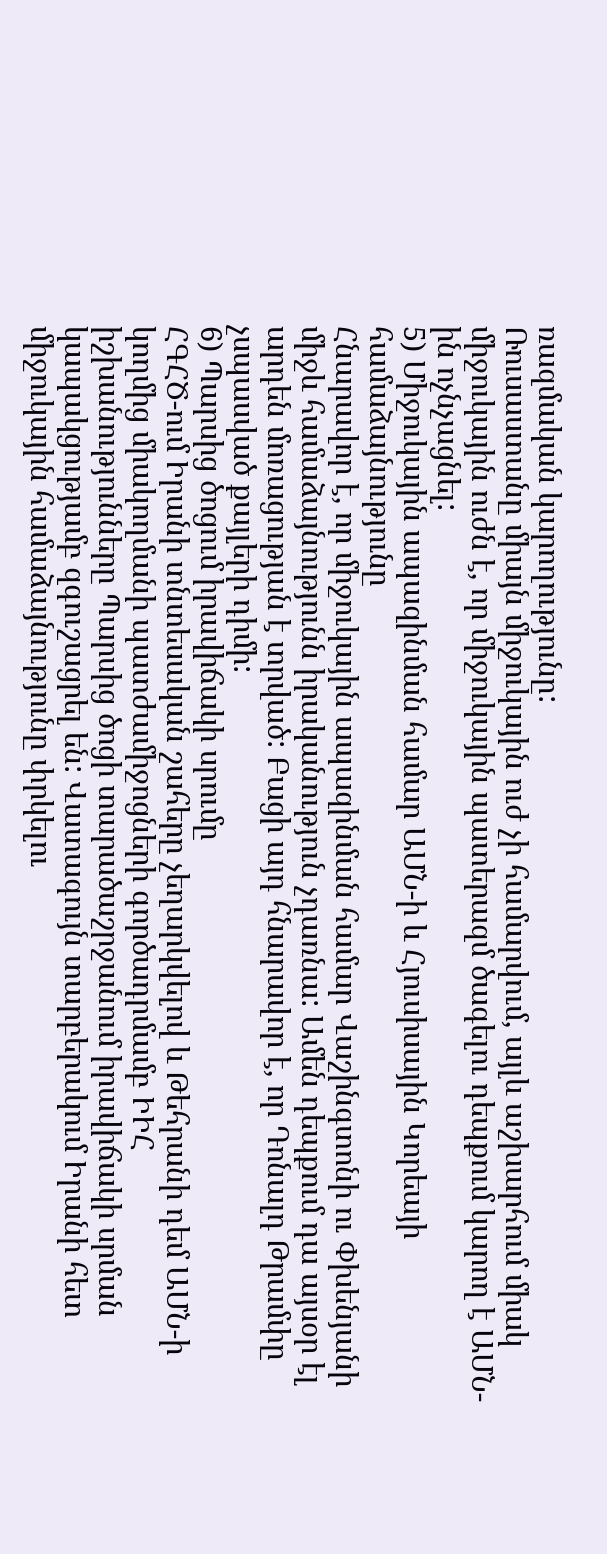ռազմական կարողությունը:
Ռուսաստանը միայն միջուկային ուժ չի համարվում, այլև աշխարհում միակ միջուկային ուժն է, որ միջուկային պատերազմ ծագելու դեպքում կարող է ԱՄՆ-ին ոչնչացնել:
5) Միջուկային ապազինման համար ԱՄՆ-ի և Հյուսիսային Կորեայի համաձայնությունը
Հնարավոր է, որ միջուկային ապազինման համար Վաշինգտոնի ու Փխենյանի միջև համաձայնությունն իրականություն չդառնա: Ամեն դեպքում դա այսօր էլ արդեն մոռացության է տրված: Բացի այդ հնարավոր է, որ Դոնալդ Թրամփը չսպասված քայլերի դիմի:
6) Պարսից ծոցում իրավիճակի սրումը
ՀԳՀԾ-ում Իրանի տնտեսական շահերը չեղարկվելով և Թեհրանի դեմ ԱՄՆ-ի կողմից միակողմանի պատժամիջոցների գործադրմամբ ԻԻՀ իշխանությունները Պարսից ծոցի տարածաշրջանում իրավիճակի սրման կապակցությամբ զգուշացրել են: Վատագույն տարբերակում Իրանի հետ միջուկային համաձայնությունը փրկելու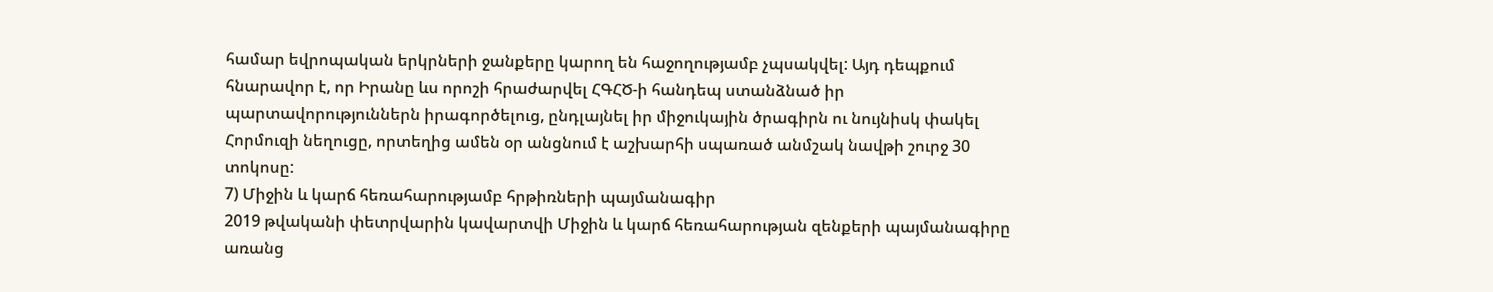համար եվրոպական երկրների ջանքերը կարող են հաջողությամբ չպսակվել: Այդ դեպքում հնարավոր է, որ Իրանը ևս որոշի հրաժարվել ՀԳՀԾ-ի հանդեպ ստանձնած իր պարտավորություններն իրագործելուց, ընդլայնել իր միջուկային ծրագիրն ու նույնիսկ փակել Հորմուզի նեղուցը, որտեղից ամեն օր անցնում է աշխարհի սպառած անմշակ նավթի շուրջ 30 տոկոսը:
7) Միջին և կարճ հեռահարությամբ հրթիռների պայմանագիր
2019 թվականի փետրվարին կավարտվի Միջին և կարճ հեռահարության զենքերի պայմանագիրը առանց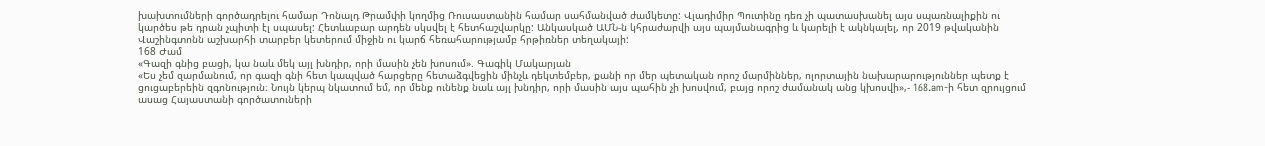խախտումների գործադրելու համար Դոնալդ Թրամփի կողմից Ռուսաստանին համար սահմանված ժամկետը: Վլադիմիր Պուտինը դեռ չի պատասխանել այս սպառնալիքին ու կարծես թե դրան չպիտի էլ սպասել: Հետևաբար արդեն սկսվել է հետհաշվարկը: Անկասկած ԱՄՆ-ն կհրաժարվի այս պայմանագրից և կարելի է ակնկալել, որ 2019 թվականին Վաշինգտոնն աշխարհի տարբեր կետերում միջին ու կարճ հեռահարությամբ հրթիռներ տեղակայի:
168 Ժամ
«Գազի գնից բացի, կա նաև մեկ այլ խնդիր, որի մասին չեն խոսում». Գագիկ Մակարյան
«Ես չեմ զարմանում, որ գազի գնի հետ կապված հարցերը հետաձգվեցին մինչև դեկտեմբեր, քանի որ մեր պետական որոշ մարմիններ, ոլորտային նախարարություններ պետք է ցուցաբերեին զգոնություն։ Նույն կերպ նկատում եմ, որ մենք ունենք նաև այլ խնդիր, որի մասին այս պահին չի խոսվում, բայց որոշ ժամանակ անց կխոսվի»,- 168.am-ի հետ զրույցում ասաց Հայաստանի գործատուների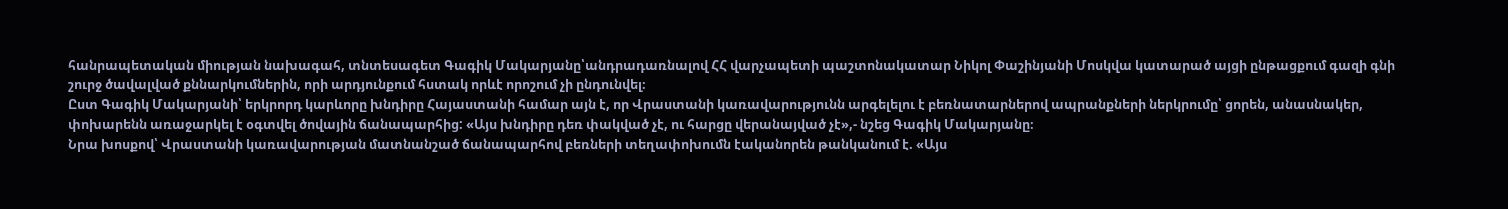հանրապետական միության նախագահ, տնտեսագետ Գագիկ Մակարյանը՝անդրադառնալով ՀՀ վարչապետի պաշտոնակատար Նիկոլ Փաշինյանի Մոսկվա կատարած այցի ընթացքում գազի գնի շուրջ ծավալված քննարկումներին, որի արդյունքում հստակ որևէ որոշում չի ընդունվել։
Ըստ Գագիկ Մակարյանի՝ երկրորդ կարևորը խնդիրը Հայաստանի համար այն է, որ Վրաստանի կառավարությունն արգելելու է բեռնատարներով ապրանքների ներկրումը՝ ցորեն, անասնակեր, փոխարենն առաջարկել է օգտվել ծովային ճանապարհից: «Այս խնդիրը դեռ փակված չէ, ու հարցը վերանայված չէ»,- նշեց Գագիկ Մակարյանը։
Նրա խոսքով՝ Վրաստանի կառավարության մատնանշած ճանապարհով բեռների տեղափոխումն էականորեն թանկանում է. «Այս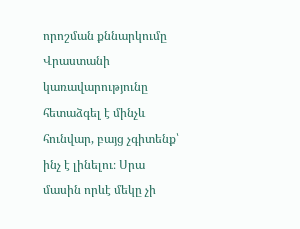որոշման քննարկումը Վրաստանի կառավարությունը հետաձգել է մինչև հունվար, բայց չգիտենք՝ ինչ է լինելու։ Սրա մասին որևէ մեկը չի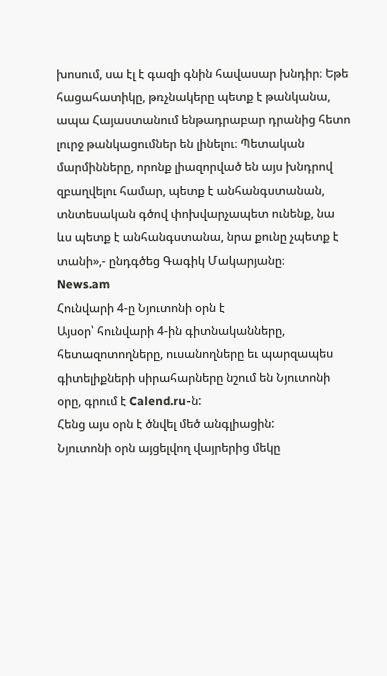խոսում, սա էլ է գազի գնին հավասար խնդիր։ Եթե հացահատիկը, թռչնակերը պետք է թանկանա, ապա Հայաստանում ենթադրաբար դրանից հետո լուրջ թանկացումներ են լինելու։ Պետական մարմինները, որոնք լիազորված են այս խնդրով զբաղվելու համար, պետք է անհանգստանան, տնտեսական գծով փոխվարչապետ ունենք, նա ևս պետք է անհանգստանա, նրա քունը չպետք է տանի»,- ընդգծեց Գագիկ Մակարյանը։
News.am
Հունվարի 4-ը Նյուտոնի օրն է
Այսօր՝ հունվարի 4-ին գիտնականները, հետազոտողները, ուսանողները եւ պարզապես գիտելիքների սիրահարները նշում են Նյուտոնի օրը, գրում է Calend.ru-ն:
Հենց այս օրն է ծնվել մեծ անգլիացին:
Նյուտոնի օրն այցելվող վայրերից մեկը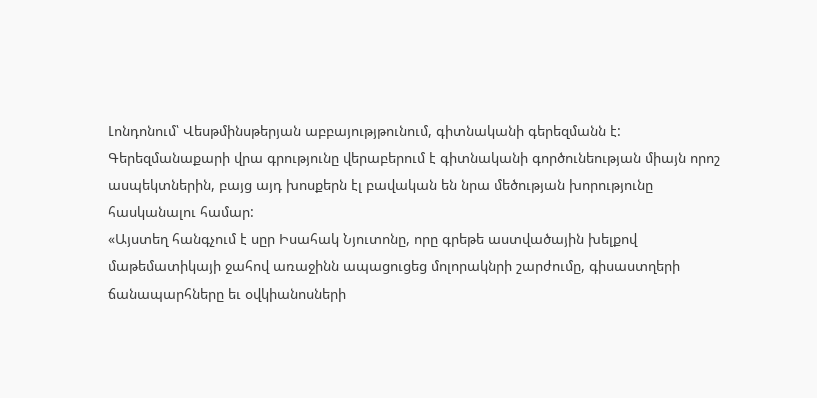Լոնդոնում՝ Վեսթմինսթերյան աբբայությթունում, գիտնականի գերեզմանն է:
Գերեզմանաքարի վրա գրությունը վերաբերում է գիտնականի գործունեության միայն որոշ ասպեկտներին, բայց այդ խոսքերն էլ բավական են նրա մեծության խորությունը հասկանալու համար:
«Այստեղ հանգչում է սըր Իսահակ Նյուտոնը, որը գրեթե աստվածային խելքով մաթեմատիկայի ջահով առաջինն ապացուցեց մոլորակնրի շարժումը, գիսաստղերի ճանապարհները եւ օվկիանոսների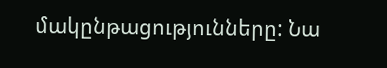մակընթացությունները: Նա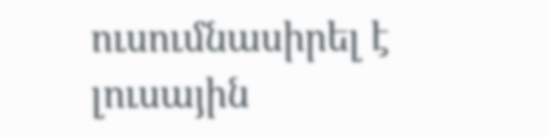ուսումնասիրել է լուսային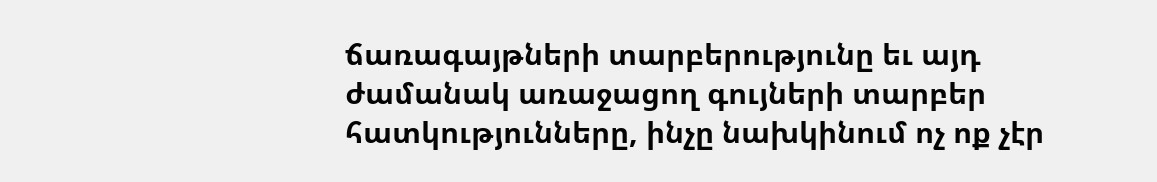ճառագայթների տարբերությունը եւ այդ ժամանակ առաջացող գույների տարբեր հատկությունները, ինչը նախկինում ոչ ոք չէր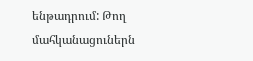ենթադրում: Թող մահկանացուներն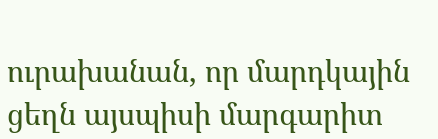ուրախանան, որ մարդկային ցեղն այսպիսի մարգարիտ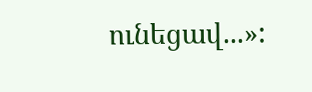ունեցավ...»: